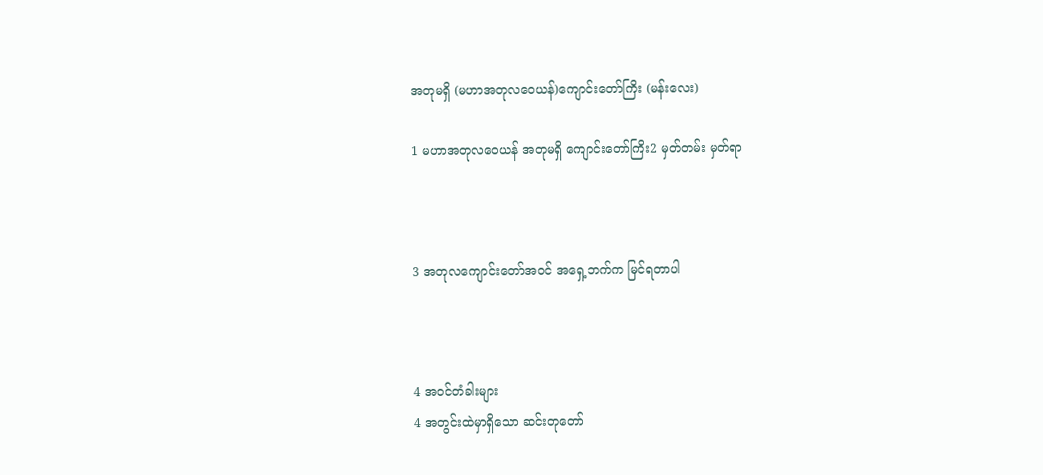အတုမရှိ (မဟာအတုလဝေယန်)ကျောင်းတော်ကြိး (မန်းလေး)

1 မဟာအတုလဝေယန် အတုမရှိ ကျောင်းတော်ကြိး2 မှတ်တမ်း မှတ်ရာ



3 အတုလကျောင်းတော်အဝင် အရှေ့ဘက်က မြင်ရတာပါ



4 အဝင်တံခါးများ
4 အတွင်းထဲမှာရှိသော ဆင်းတုတော်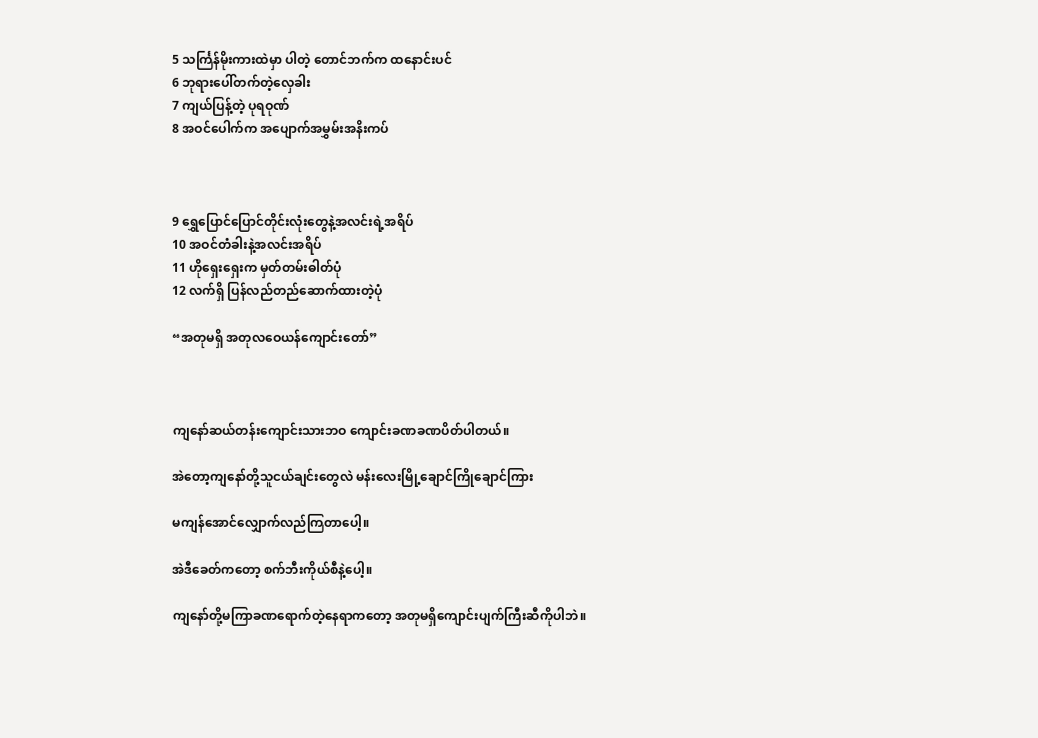5 သင်္ကြန်မိုးကားထဲမှာ ပါတဲ့ တောင်ဘက်က ထနောင်းပင်
6 ဘုရားပေါ်တက်တဲ့လှေခါး
7 ကျယ်ပြန့်တဲ့ ပုရဝုဏ်
8 အဝင်ပေါက်က အပျောက်အမွှမ်းအနိးကပ်



9 ရွှေပြောင်ပြောင်တိုင်းလုံးတွေနဲ့အလင်းရဲ့အရိပ်
10 အဝင်တံခါးနဲ့အလင်းအရိပ်
11 ဟိုရှေးရှေးက မှတ်တမ်းဓါတ်ပုံ
12 လက်ရှိ ပြန်လည်တည်ဆောက်ထားတဲ့ပုံ

“အတုမရှိ အတုလဝေယန်ကျောင်းတော်”



ကျနော်ဆယ်တန်းကျောင်းသားဘဝ ကျောင်းခဏခဏပိတ်ပါတယ်။

အဲတော့ကျနော်တို့သူငယ်ချင်းတွေလဲ မန်းလေးမြို့ချောင်ကြိုချောင်ကြား

မကျန်အောင်လျှောက်လည်ကြတာပေါ့။

အဲဒီခေတ်ကတော့ စက်ဘီးကိုယ်စီနဲ့ပေါ့။

ကျနော်တို့မကြာခဏရောက်တဲ့နေရာကတော့ အတုမရှိကျောင်းပျက်ကြီးဆီကိုပါဘဲ။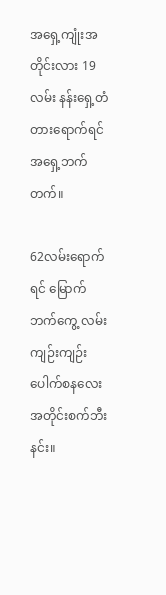အရှေ့ကျုံးအတိုင်းလား 19လမ်း နန်းရှေ့တံတားရောက်ရင် အရှေ့ဘက်တက်။

62လမ်းရောက်ရင် မြောက်ဘက်ကွေ့ လမ်းကျဉ်းကျဉ်းပေါက်စနလေးအတိုင်းစက်ဘီးနင်း။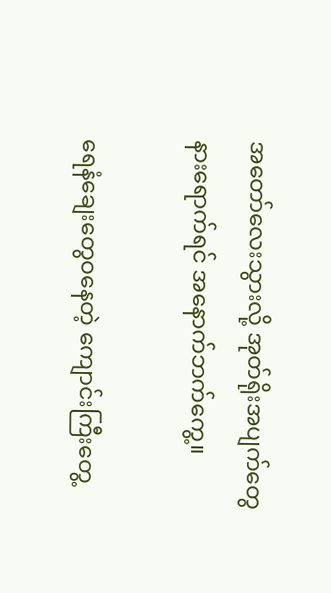အတော်လေးသွားလို့ အုတ်ရိုးအပျက်တွေနားရောက်ရင် အနောက်ဘက်ကွေ့။

ရေနံချေးတွေဝနေတဲ့ ကျောင်းကြီးတွေ့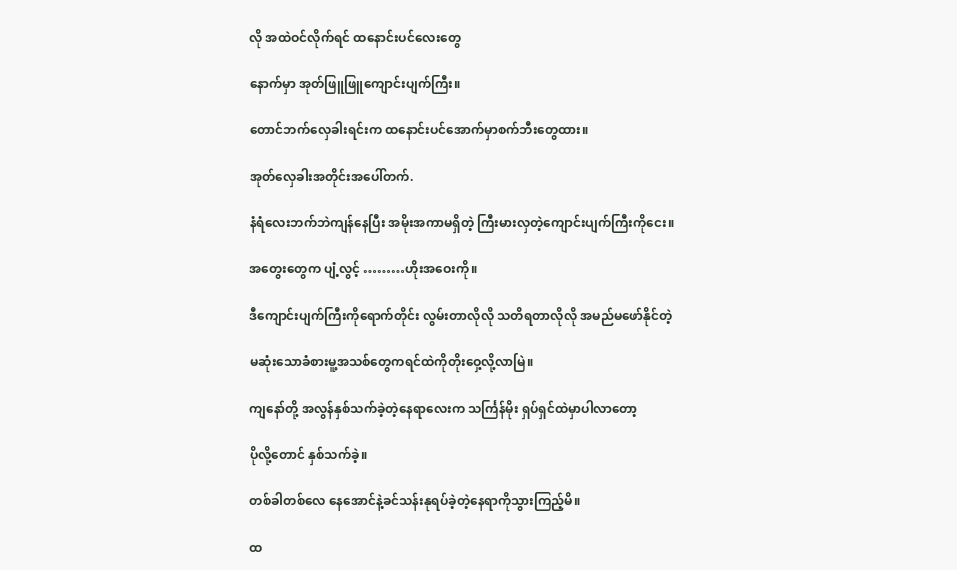လို အထဲဝင်လိုက်ရင် ထနောင်းပင်လေးတွေ

နောက်မှာ အုတ်ဖြူဖြူကျောင်းပျက်ကြီး။

တောင်ဘက်လှေခါးရင်းက ထနောင်းပင်အောက်မှာစက်ဘီးတွေထား။

အုတ်လှေခါးအတိုင်းအပေါ်တက်.

နံရံလေးဘက်ဘဲကျန်နေပြီး အမိုးအကာမရှိတဲ့ ကြီးမားလှတဲ့ကျောင်းပျက်ကြီးကိုငေး။

အတွေးတွေက ပျံ့လွင့် ………ဟိုးအဝေးကို။

ဒီကျောင်းပျက်ကြီးကိုရောက်တိုင်း လွမ်းတာလိုလို သတိရတာလိုလို အမည်မဖော်နိုင်တဲ့

မဆုံးသောခံစားမူ့အသစ်တွေကရင်ထဲကိုတိုးဝှေ့လို့လာမြဲ။

ကျနော်တို့ အလွန်နှစ်သက်ခဲ့တဲ့နေရာလေးက သင်္ကြန်မိုး ရှပ်ရှင်ထဲမှာပါလာတော့

ပိုလို့တောင် နှစ်သက်ခဲ့။

တစ်ခါတစ်လေ နေအောင်နဲ့ခင်သန်းနုရပ်ခဲ့တဲ့နေရာကိုသွားကြည့်မိ။

ထ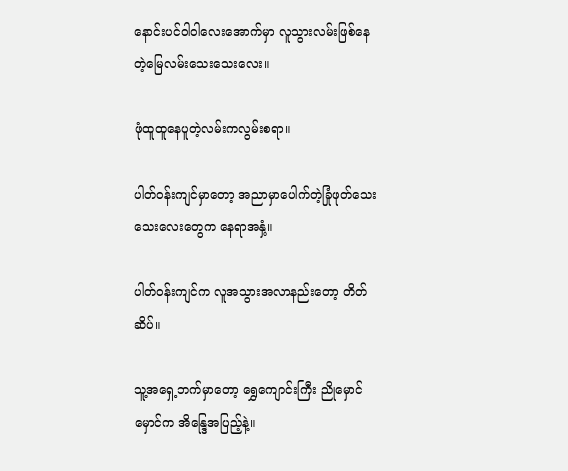နောင်းပင်ဝါဝါလေးအောက်မှာ လူသွားလမ်းဖြစ်နေတဲ့မြေလမ်းသေးသေးလေး။

ဖုံထူထူနေပူတဲ့လမ်းကလွမ်းစရာ။

ပါတ်ဝန်းကျင်မှာတော့ အညာမှာပေါက်တဲ့ခြုံဖုတ်သေးသေးလေးတွေက နေရာအနှံ့။

ပါတ်ဝန်းကျင်က လူအသွားအလာနည်းတော့ တိတ်ဆိပ်။

သူ့အရှေ့ဘက်မှာတော့ ရွှေကျောင်းကြီး ညိုမှောင်မှောင်က အိန္ဒြေအပြည့်နဲ့။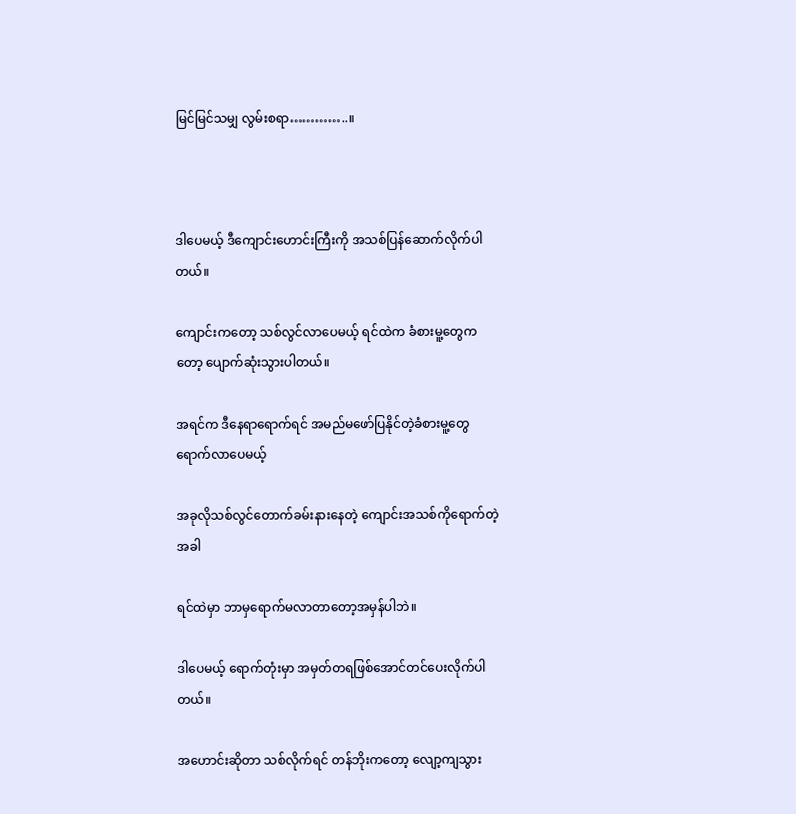မြင်မြင်သမျှ လွမ်းစရာ…………..။



ဒါပေမယ့် ဒီကျောင်းဟောင်းကြီးကို အသစ်ပြန်ဆောက်လိုက်ပါတယ်။

ကျောင်းကတော့ သစ်လွင်လာပေမယ့် ရင်ထဲက ခံစားမူ့တွေကတော့ ပျောက်ဆုံးသွားပါတယ်။

အရင်က ဒီနေရာရောက်ရင် အမည်မဖော်ပြနိုင်တဲ့ခံစားမူ့တွေရောက်လာပေမယ့်

အခုလိုသစ်လွင်တောက်ခမ်းနားနေတဲ့ ကျောင်းအသစ်ကိုရောက်တဲ့အခါ

ရင်ထဲမှာ ဘာမှရောက်မလာတာတော့အမှန်ပါဘဲ။

ဒါပေမယ့် ရောက်တုံးမှာ အမှတ်တရဖြစ်အောင်တင်ပေးလိုက်ပါတယ်။

အဟောင်းဆိုတာ သစ်လိုက်ရင် တန်ဘိုးကတော့ လျော့ကျသွား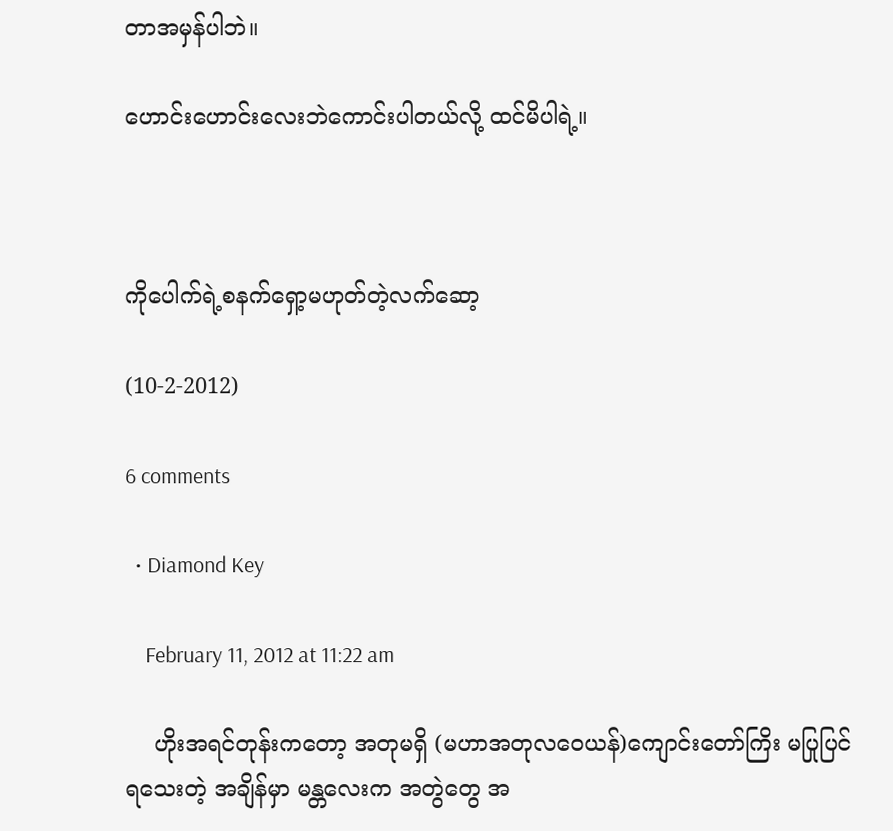တာအမှန်ပါဘဲ။

ဟောင်းဟောင်းလေးဘဲကောင်းပါတယ်လို့ ထင်မိပါရဲ့။



ကိုပေါက်ရဲ့စနက်ရှော့မဟုတ်တဲ့လက်ဆော့

(10-2-2012)

6 comments

  • Diamond Key

    February 11, 2012 at 11:22 am

    ဟိုးအရင်တုန်းကတော့ အတုမရှိ (မဟာအတုလဝေယန်)ကျောင်းတော်ကြိး မပြုပြင်ရသေးတဲ့ အချိန်မှာ မန္တလေးက အတွဲတွေ အ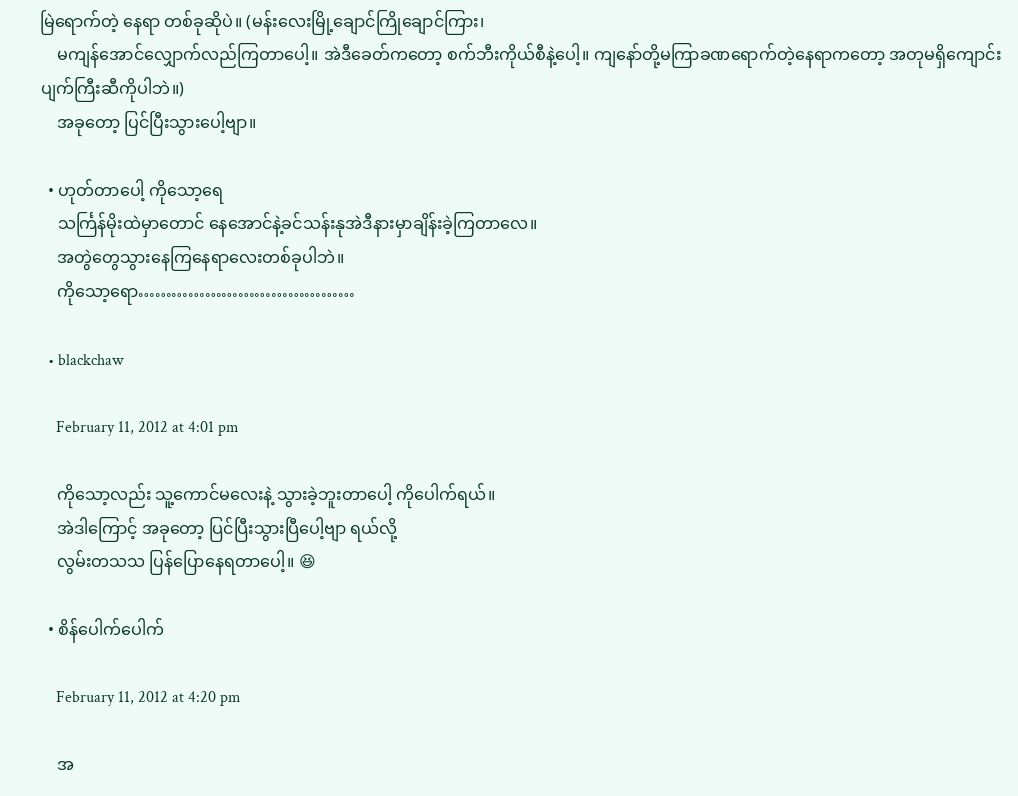မြဲရောက်တဲ့ နေရာ တစ်ခုဆိုပဲ။ (မန်းလေးမြို့ချောင်ကြိုချောင်ကြား၊
    မကျန်အောင်လျှောက်လည်ကြတာပေါ့။ အဲဒီခေတ်ကတော့ စက်ဘီးကိုယ်စီနဲ့ပေါ့။ ကျနော်တို့မကြာခဏရောက်တဲ့နေရာကတော့ အတုမရှိကျောင်းပျက်ကြီးဆီကိုပါဘဲ။)
    အခုတော့ ပြင်ပြီးသွားပေါ့ဗျာ။

  • ဟုတ်တာပေါ့ ကိုသော့ရေ
    သင်္ကြန်မိုးထဲမှာတောင် နေအောင်နဲ့ခင်သန်းနုအဲဒီနားမှာချိန်းခဲ့ကြတာလေ။
    အတွဲတွေသွားနေကြနေရာလေးတစ်ခုပါဘဲ။
    ကိုသော့ရော…………………………………

  • blackchaw

    February 11, 2012 at 4:01 pm

    ကိုသော့လည်း သူ့ကောင်မလေးနဲ့ သွားခဲ့ဘူးတာပေါ့ ကိုပေါက်ရယ်။
    အဲဒါကြောင့် အခုတော့ ပြင်ပြီးသွားပြီပေါ့ဗျာ ရယ်လို့
    လွမ်းတသသ ပြန်ပြောနေရတာပေါ့။ 😆

  • စိန်ပေါက်ပေါက်

    February 11, 2012 at 4:20 pm

    အ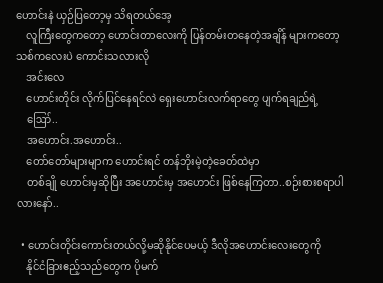ဟောင်းနဲ ယှဉ်ပြတော့မှ သိရတယ်အေ့
    လူကြီးတွေကတော့ ဟောင်းတာလေးကို ပြန်တမ်းတနေတဲ့အချိန် များကတော့ သစ်ကလေးပဲ ကောင်းသလားလို
    အင်းလေ
    ဟောင်းတိုင်း လိုက်ပြင်နေရင်လဲ ရှေးဟောင်းလက်ရာတွေ ပျက်ရချည်ရဲ့
    ဪ..
    အဟောင်း.အဟောင်း..
    တော်တော်များမျာက ဟောင်းရင် တန်ဘိုးမဲ့တဲ့ခေတ်ထဲမှာ
    တစ်ချို ဟောင်းမှဆိုပြီး အဟောင်းမှ အဟောင်း ဖြစ်နေကြတာ..စဉ်းစားစရာပါလားနော်..

  • ဟောင်းတိုင်းကောင်းတယ်လို့မဆိုနိုင်ပေမယ့် ဒီလိုအဟောင်းလေးတွေကို
    နိုင်ငံခြားဧည့်သည်တွေက ပိုမက်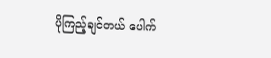ပိုကြည့်ချင်တယ် ပေါက်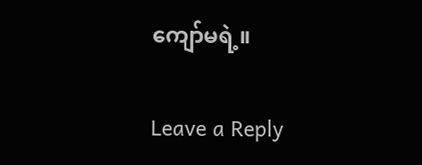ကျော်မရဲ့။

Leave a Reply